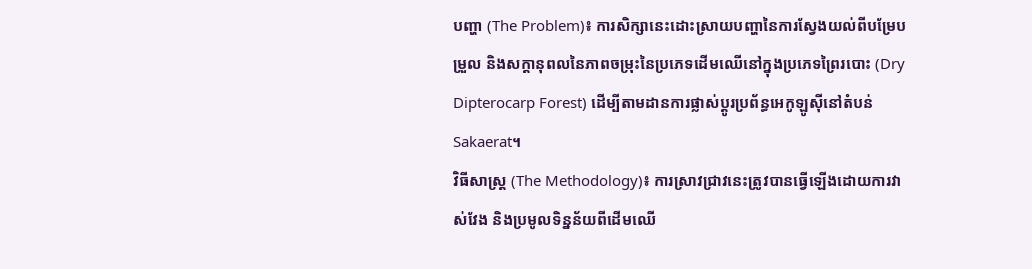បញ្ហា (The Problem)៖ ការសិក្សានេះដោះស្រាយបញ្ហានៃការស្វែងយល់ពីបម្រែបម្រួល និងសក្ដានុពលនៃភាពចម្រុះនៃប្រភេទដើមឈើនៅក្នុងប្រភេទព្រៃរបោះ (Dry Dipterocarp Forest) ដើម្បីតាមដានការផ្លាស់ប្តូរប្រព័ន្ធអេកូឡូស៊ីនៅតំបន់ Sakaerat។
វិធីសាស្ត្រ (The Methodology)៖ ការស្រាវជ្រាវនេះត្រូវបានធ្វើឡើងដោយការវាស់វែង និងប្រមូលទិន្នន័យពីដើមឈើ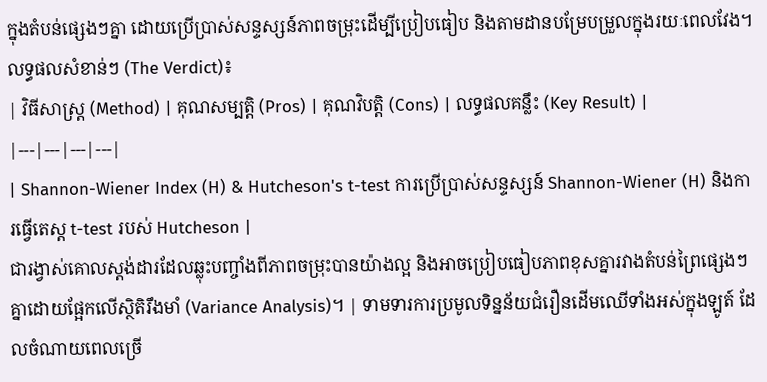ក្នុងតំបន់ផ្សេងៗគ្នា ដោយប្រើប្រាស់សន្ទស្សន៍ភាពចម្រុះដើម្បីប្រៀបធៀប និងតាមដានបម្រែបម្រួលក្នុងរយៈពេលវែង។
លទ្ធផលសំខាន់ៗ (The Verdict)៖
| វិធីសាស្ត្រ (Method) | គុណសម្បត្តិ (Pros) | គុណវិបត្តិ (Cons) | លទ្ធផលគន្លឹះ (Key Result) |
|---|---|---|---|
| Shannon-Wiener Index (H) & Hutcheson's t-test ការប្រើប្រាស់សន្ទស្សន៍ Shannon-Wiener (H) និងការធ្វើតេស្ត t-test របស់ Hutcheson |
ជារង្វាស់គោលស្តង់ដារដែលឆ្លុះបញ្ចាំងពីភាពចម្រុះបានយ៉ាងល្អ និងអាចប្រៀបធៀបភាពខុសគ្នារវាងតំបន់ព្រៃផ្សេងៗគ្នាដោយផ្អែកលើស្ថិតិរឹងមាំ (Variance Analysis)។ | ទាមទារការប្រមូលទិន្នន័យជំរឿនដើមឈើទាំងអស់ក្នុងឡូត៍ ដែលចំណាយពេលច្រើ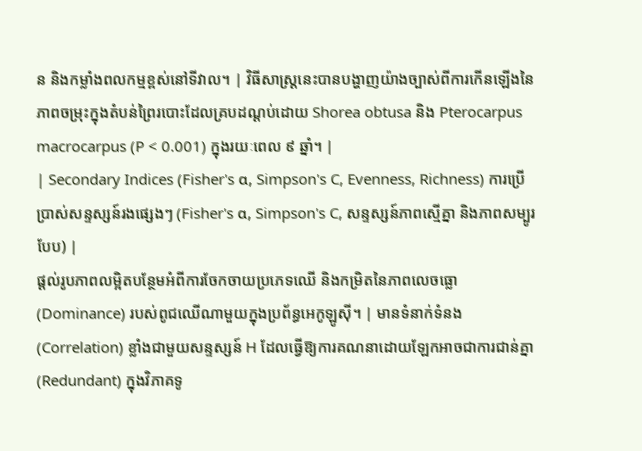ន និងកម្លាំងពលកម្មខ្ពស់នៅទីវាល។ | វិធីសាស្ត្រនេះបានបង្ហាញយ៉ាងច្បាស់ពីការកើនឡើងនៃភាពចម្រុះក្នុងតំបន់ព្រៃរបោះដែលគ្របដណ្ដប់ដោយ Shorea obtusa និង Pterocarpus macrocarpus (P < 0.001) ក្នុងរយៈពេល ៩ ឆ្នាំ។ |
| Secondary Indices (Fisher's α, Simpson's C, Evenness, Richness) ការប្រើប្រាស់សន្ទស្សន៍រងផ្សេងៗ (Fisher's α, Simpson's C, សន្ទស្សន៍ភាពស្មើគ្នា និងភាពសម្បូរបែប) |
ផ្តល់រូបភាពលម្អិតបន្ថែមអំពីការចែកចាយប្រភេទឈើ និងកម្រិតនៃភាពលេចធ្លោ (Dominance) របស់ពូជឈើណាមួយក្នុងប្រព័ន្ធអេកូឡូស៊ី។ | មានទំនាក់ទំនង (Correlation) ខ្លាំងជាមួយសន្ទស្សន៍ H ដែលធ្វើឱ្យការគណនាដោយឡែកអាចជាការជាន់គ្នា (Redundant) ក្នុងវិភាគទូ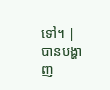ទៅ។ | បានបង្ហាញ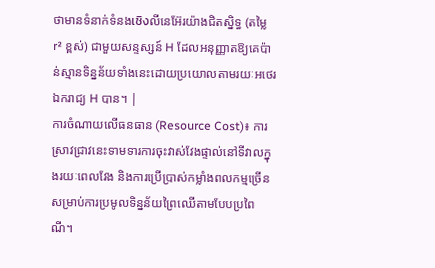ថាមានទំនាក់ទំនងเชิงលីនេអ៊ែរយ៉ាងជិតស្និទ្ធ (តម្លៃ r² ខ្ពស់) ជាមួយសន្ទស្សន៍ H ដែលអនុញ្ញាតឱ្យគេប៉ាន់ស្មានទិន្នន័យទាំងនេះដោយប្រយោលតាមរយៈអថេរឯករាជ្យ H បាន។ |
ការចំណាយលើធនធាន (Resource Cost)៖ ការស្រាវជ្រាវនេះទាមទារការចុះវាស់វែងផ្ទាល់នៅទីវាលក្នុងរយៈពេលវែង និងការប្រើប្រាស់កម្លាំងពលកម្មច្រើនសម្រាប់ការប្រមូលទិន្នន័យព្រៃឈើតាមបែបប្រពៃណី។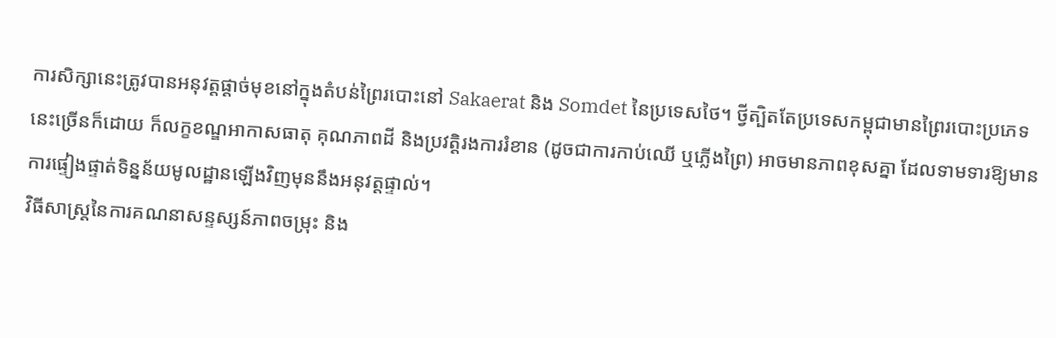ការសិក្សានេះត្រូវបានអនុវត្តផ្តាច់មុខនៅក្នុងតំបន់ព្រៃរបោះនៅ Sakaerat និង Somdet នៃប្រទេសថៃ។ ថ្វីត្បិតតែប្រទេសកម្ពុជាមានព្រៃរបោះប្រភេទនេះច្រើនក៏ដោយ ក៏លក្ខខណ្ឌអាកាសធាតុ គុណភាពដី និងប្រវត្តិរងការរំខាន (ដូចជាការកាប់ឈើ ឬភ្លើងព្រៃ) អាចមានភាពខុសគ្នា ដែលទាមទារឱ្យមានការផ្ទៀងផ្ទាត់ទិន្នន័យមូលដ្ឋានឡើងវិញមុននឹងអនុវត្តផ្ទាល់។
វិធីសាស្ត្រនៃការគណនាសន្ទស្សន៍ភាពចម្រុះ និង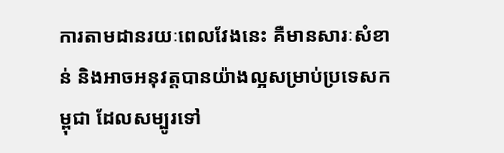ការតាមដានរយៈពេលវែងនេះ គឺមានសារៈសំខាន់ និងអាចអនុវត្តបានយ៉ាងល្អសម្រាប់ប្រទេសកម្ពុជា ដែលសម្បូរទៅ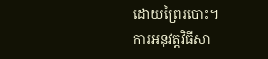ដោយព្រៃរបោះ។
ការអនុវត្តវិធីសា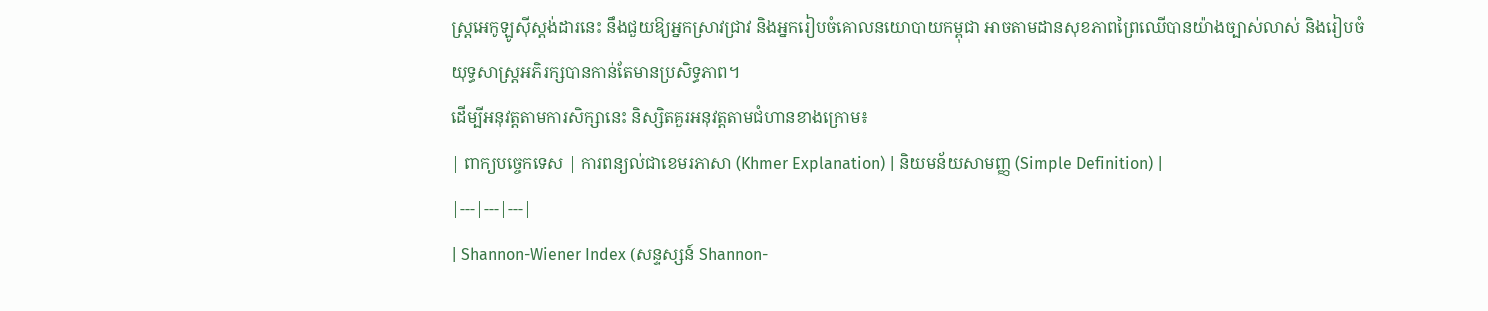ស្ត្រអេកូឡូស៊ីស្តង់ដារនេះ នឹងជួយឱ្យអ្នកស្រាវជ្រាវ និងអ្នករៀបចំគោលនយោបាយកម្ពុជា អាចតាមដានសុខភាពព្រៃឈើបានយ៉ាងច្បាស់លាស់ និងរៀបចំយុទ្ធសាស្ត្រអភិរក្សបានកាន់តែមានប្រសិទ្ធភាព។
ដើម្បីអនុវត្តតាមការសិក្សានេះ និស្សិតគួរអនុវត្តតាមជំហានខាងក្រោម៖
| ពាក្យបច្ចេកទេស | ការពន្យល់ជាខេមរភាសា (Khmer Explanation) | និយមន័យសាមញ្ញ (Simple Definition) |
|---|---|---|
| Shannon-Wiener Index (សន្ទស្សន៍ Shannon-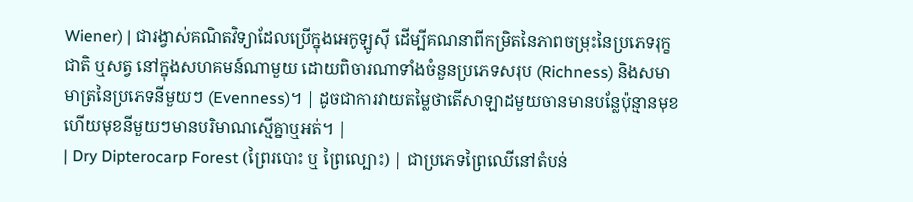Wiener) | ជារង្វាស់គណិតវិទ្យាដែលប្រើក្នុងអេកូឡូស៊ី ដើម្បីគណនាពីកម្រិតនៃភាពចម្រុះនៃប្រភេទរុក្ខជាតិ ឬសត្វ នៅក្នុងសហគមន៍ណាមួយ ដោយពិចារណាទាំងចំនួនប្រភេទសរុប (Richness) និងសមាមាត្រនៃប្រភេទនីមួយៗ (Evenness)។ | ដូចជាការវាយតម្លៃថាតើសាឡាដមួយចានមានបន្លែប៉ុន្មានមុខ ហើយមុខនីមួយៗមានបរិមាណស្មើគ្នាឬអត់។ |
| Dry Dipterocarp Forest (ព្រៃរបោះ ឬ ព្រៃល្បោះ) | ជាប្រភេទព្រៃឈើនៅតំបន់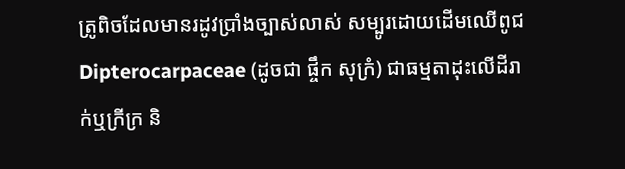ត្រូពិចដែលមានរដូវប្រាំងច្បាស់លាស់ សម្បូរដោយដើមឈើពូជ Dipterocarpaceae (ដូចជា ផ្ចឹក សុក្រំ) ជាធម្មតាដុះលើដីរាក់ឬក្រីក្រ និ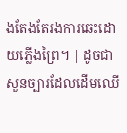ងតែងតែរងការឆេះដោយភ្លើងព្រៃ។ | ដូចជាសួនច្បារដែលដើមឈើ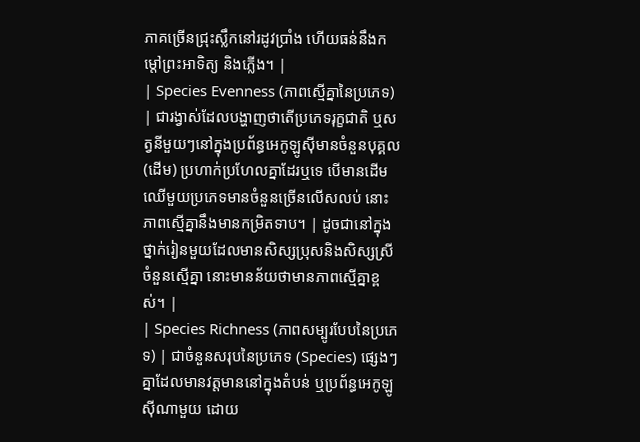ភាគច្រើនជ្រុះស្លឹកនៅរដូវប្រាំង ហើយធន់នឹងកម្តៅព្រះអាទិត្យ និងភ្លើង។ |
| Species Evenness (ភាពស្មើគ្នានៃប្រភេទ) | ជារង្វាស់ដែលបង្ហាញថាតើប្រភេទរុក្ខជាតិ ឬសត្វនីមួយៗនៅក្នុងប្រព័ន្ធអេកូឡូស៊ីមានចំនួនបុគ្គល (ដើម) ប្រហាក់ប្រហែលគ្នាដែរឬទេ បើមានដើមឈើមួយប្រភេទមានចំនួនច្រើនលើសលប់ នោះភាពស្មើគ្នានឹងមានកម្រិតទាប។ | ដូចជានៅក្នុងថ្នាក់រៀនមួយដែលមានសិស្សប្រុសនិងសិស្សស្រីចំនួនស្មើគ្នា នោះមានន័យថាមានភាពស្មើគ្នាខ្ពស់។ |
| Species Richness (ភាពសម្បូរបែបនៃប្រភេទ) | ជាចំនួនសរុបនៃប្រភេទ (Species) ផ្សេងៗគ្នាដែលមានវត្តមាននៅក្នុងតំបន់ ឬប្រព័ន្ធអេកូឡូស៊ីណាមួយ ដោយ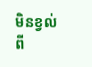មិនខ្វល់ពី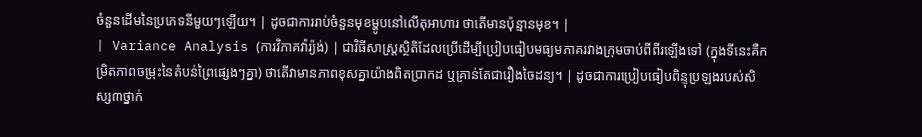ចំនួនដើមនៃប្រភេទនីមួយៗឡើយ។ | ដូចជាការរាប់ចំនួនមុខម្ហូបនៅលើតុអាហារ ថាតើមានប៉ុន្មានមុខ។ |
| Variance Analysis (ការវិភាគវ៉ារ្យ៉ង់) | ជាវិធីសាស្ត្រស្ថិតិដែលប្រើដើម្បីប្រៀបធៀបមធ្យមភាគរវាងក្រុមចាប់ពីពីរឡើងទៅ (ក្នុងទីនេះគឺកម្រិតភាពចម្រុះនៃតំបន់ព្រៃផ្សេងៗគ្នា) ថាតើវាមានភាពខុសគ្នាយ៉ាងពិតប្រាកដ ឬគ្រាន់តែជារឿងចៃដន្យ។ | ដូចជាការប្រៀបធៀបពិន្ទុប្រឡងរបស់សិស្ស៣ថ្នាក់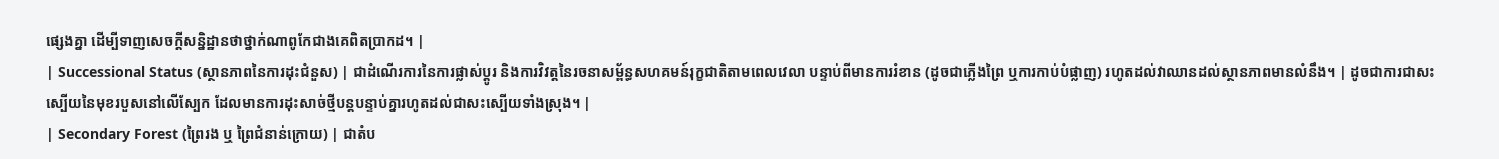ផ្សេងគ្នា ដើម្បីទាញសេចក្តីសន្និដ្ឋានថាថ្នាក់ណាពូកែជាងគេពិតប្រាកដ។ |
| Successional Status (ស្ថានភាពនៃការដុះជំនួស) | ជាដំណើរការនៃការផ្លាស់ប្តូរ និងការវិវត្តនៃរចនាសម្ព័ន្ធសហគមន៍រុក្ខជាតិតាមពេលវេលា បន្ទាប់ពីមានការរំខាន (ដូចជាភ្លើងព្រៃ ឬការកាប់បំផ្លាញ) រហូតដល់វាឈានដល់ស្ថានភាពមានលំនឹង។ | ដូចជាការជាសះស្បើយនៃមុខរបួសនៅលើស្បែក ដែលមានការដុះសាច់ថ្មីបន្តបន្ទាប់គ្នារហូតដល់ជាសះស្បើយទាំងស្រុង។ |
| Secondary Forest (ព្រៃរង ឬ ព្រៃជំនាន់ក្រោយ) | ជាតំប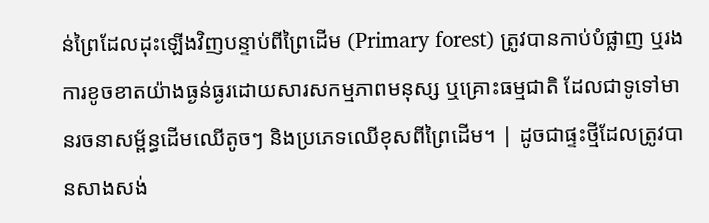ន់ព្រៃដែលដុះឡើងវិញបន្ទាប់ពីព្រៃដើម (Primary forest) ត្រូវបានកាប់បំផ្លាញ ឬរងការខូចខាតយ៉ាងធ្ងន់ធ្ងរដោយសារសកម្មភាពមនុស្ស ឬគ្រោះធម្មជាតិ ដែលជាទូទៅមានរចនាសម្ព័ន្ធដើមឈើតូចៗ និងប្រភេទឈើខុសពីព្រៃដើម។ | ដូចជាផ្ទះថ្មីដែលត្រូវបានសាងសង់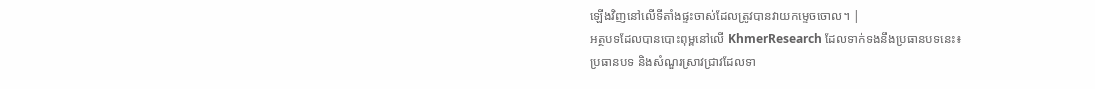ឡើងវិញនៅលើទីតាំងផ្ទះចាស់ដែលត្រូវបានវាយកម្ទេចចោល។ |
អត្ថបទដែលបានបោះពុម្ពនៅលើ KhmerResearch ដែលទាក់ទងនឹងប្រធានបទនេះ៖
ប្រធានបទ និងសំណួរស្រាវជ្រាវដែលទា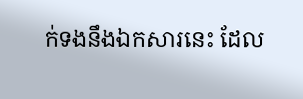ក់ទងនឹងឯកសារនេះ ដែល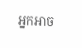អ្នកអាច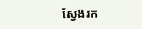ស្វែងរក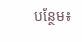បន្ថែម៖